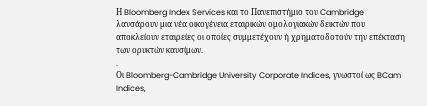Η Bloomberg Index Services και το Πανεπιστήμιο του Cambridge λανσάρουν μια νέα οικογένεια εταιρικών ομολογιακών δεικτών που αποκλείουν εταιρείες οι οποίες συμμετέχουν ή χρηματοδοτούν την επέκταση των ορυκτών καυσίμων.
.
Οι Bloomberg-Cambridge University Corporate Indices, γνωστοί ως BCam Indices,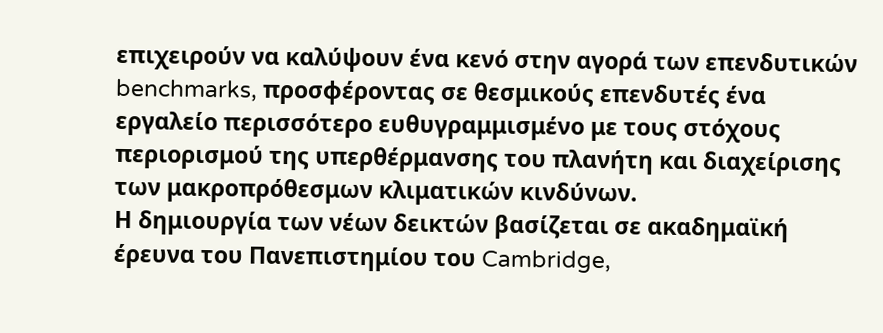επιχειρούν να καλύψουν ένα κενό στην αγορά των επενδυτικών benchmarks, προσφέροντας σε θεσμικούς επενδυτές ένα εργαλείο περισσότερο ευθυγραμμισμένο με τους στόχους περιορισμού της υπερθέρμανσης του πλανήτη και διαχείρισης των μακροπρόθεσμων κλιματικών κινδύνων.
Η δημιουργία των νέων δεικτών βασίζεται σε ακαδημαϊκή έρευνα του Πανεπιστημίου του Cambridge,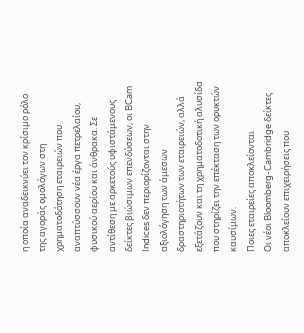η οποία αναδεικνύει τον κρίσιμο ρόλο της αγοράς ομολόγων στη χρηματοδότηση εταιρειών που αναπτύσσουν νέα έργα πετρελαίου, φυσικού αερίου και άνθρακα. Σε αντίθεση με αρκετούς υφιστάμενους δείκτες βιώσιμων επενδύσεων, οι BCam Indices δεν περιορίζονται στην αξιολόγηση των άμεσων δραστηριοτήτων των εταιρειών, αλλά εξετάζουν και τη χρηματοδοτική αλυσίδα που στηρίζει την επέκταση των ορυκτών καυσίμων.
Ποιες εταιρείες αποκλείονται
Οι νέοι Bloomberg-Cambridge δείκτες αποκλείουν επιχειρήσεις που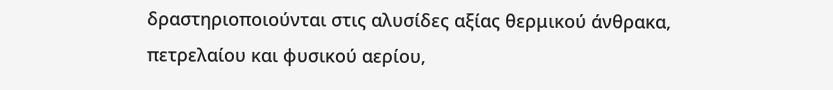δραστηριοποιούνται στις αλυσίδες αξίας θερμικού άνθρακα, πετρελαίου και φυσικού αερίου,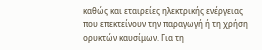καθώς και εταιρείες ηλεκτρικής ενέργειας που επεκτείνουν την παραγωγή ή τη χρήση ορυκτών καυσίμων. Για τη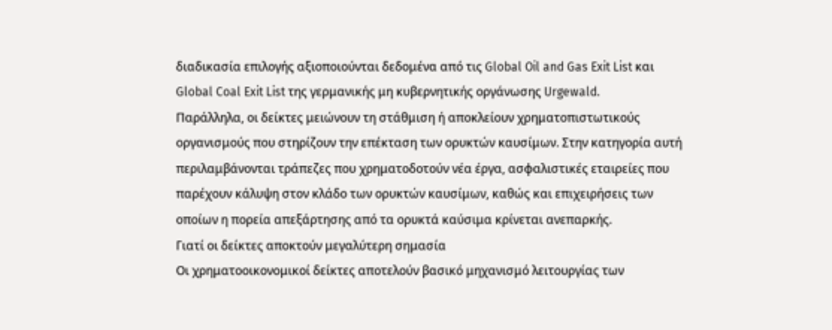διαδικασία επιλογής αξιοποιούνται δεδομένα από τις Global Oil and Gas Exit List και Global Coal Exit List της γερμανικής μη κυβερνητικής οργάνωσης Urgewald.
Παράλληλα, οι δείκτες μειώνουν τη στάθμιση ή αποκλείουν χρηματοπιστωτικούς οργανισμούς που στηρίζουν την επέκταση των ορυκτών καυσίμων. Στην κατηγορία αυτή περιλαμβάνονται τράπεζες που χρηματοδοτούν νέα έργα, ασφαλιστικές εταιρείες που παρέχουν κάλυψη στον κλάδο των ορυκτών καυσίμων, καθώς και επιχειρήσεις των οποίων η πορεία απεξάρτησης από τα ορυκτά καύσιμα κρίνεται ανεπαρκής.
Γιατί οι δείκτες αποκτούν μεγαλύτερη σημασία
Οι χρηματοοικονομικοί δείκτες αποτελούν βασικό μηχανισμό λειτουργίας των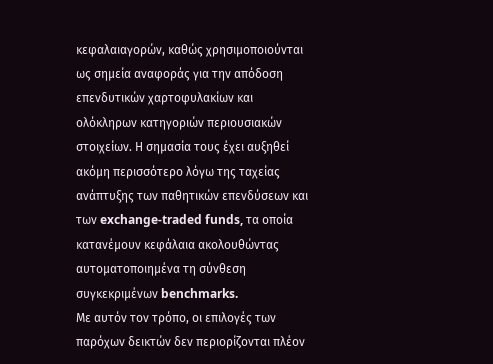κεφαλαιαγορών, καθώς χρησιμοποιούνται ως σημεία αναφοράς για την απόδοση επενδυτικών χαρτοφυλακίων και ολόκληρων κατηγοριών περιουσιακών στοιχείων. Η σημασία τους έχει αυξηθεί ακόμη περισσότερο λόγω της ταχείας ανάπτυξης των παθητικών επενδύσεων και των exchange-traded funds, τα οποία κατανέμουν κεφάλαια ακολουθώντας αυτοματοποιημένα τη σύνθεση συγκεκριμένων benchmarks.
Με αυτόν τον τρόπο, οι επιλογές των παρόχων δεικτών δεν περιορίζονται πλέον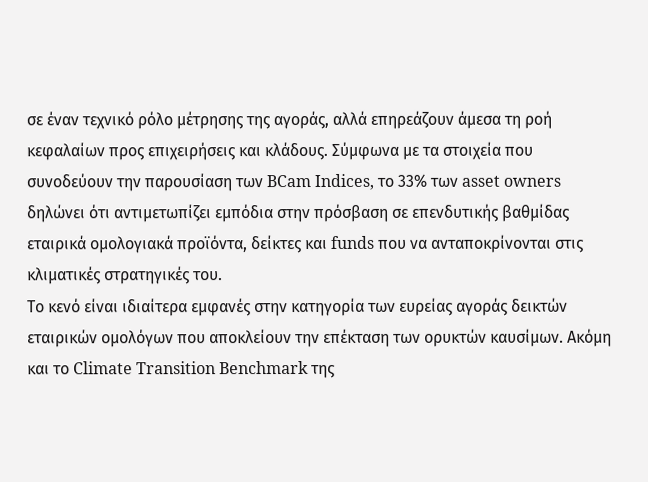σε έναν τεχνικό ρόλο μέτρησης της αγοράς, αλλά επηρεάζουν άμεσα τη ροή κεφαλαίων προς επιχειρήσεις και κλάδους. Σύμφωνα με τα στοιχεία που συνοδεύουν την παρουσίαση των BCam Indices, το 33% των asset owners δηλώνει ότι αντιμετωπίζει εμπόδια στην πρόσβαση σε επενδυτικής βαθμίδας εταιρικά ομολογιακά προϊόντα, δείκτες και funds που να ανταποκρίνονται στις κλιματικές στρατηγικές του.
Το κενό είναι ιδιαίτερα εμφανές στην κατηγορία των ευρείας αγοράς δεικτών εταιρικών ομολόγων που αποκλείουν την επέκταση των ορυκτών καυσίμων. Ακόμη και το Climate Transition Benchmark της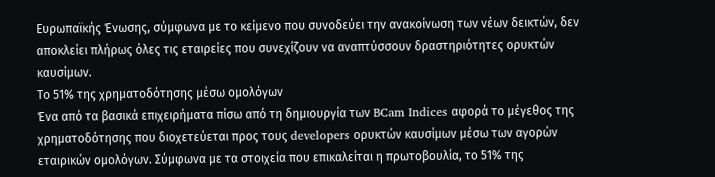Ευρωπαϊκής Ένωσης, σύμφωνα με το κείμενο που συνοδεύει την ανακοίνωση των νέων δεικτών, δεν αποκλείει πλήρως όλες τις εταιρείες που συνεχίζουν να αναπτύσσουν δραστηριότητες ορυκτών καυσίμων.
Το 51% της χρηματοδότησης μέσω ομολόγων
Ένα από τα βασικά επιχειρήματα πίσω από τη δημιουργία των BCam Indices αφορά το μέγεθος της χρηματοδότησης που διοχετεύεται προς τους developers ορυκτών καυσίμων μέσω των αγορών εταιρικών ομολόγων. Σύμφωνα με τα στοιχεία που επικαλείται η πρωτοβουλία, το 51% της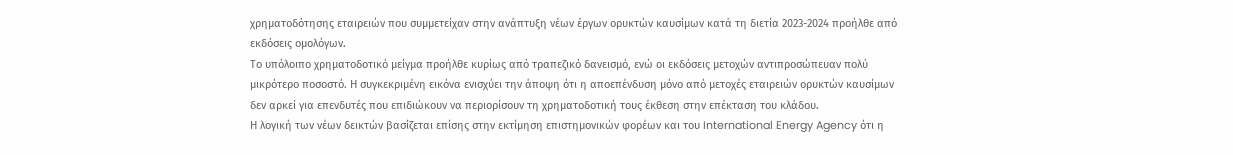χρηματοδότησης εταιρειών που συμμετείχαν στην ανάπτυξη νέων έργων ορυκτών καυσίμων κατά τη διετία 2023-2024 προήλθε από εκδόσεις ομολόγων.
Το υπόλοιπο χρηματοδοτικό μείγμα προήλθε κυρίως από τραπεζικό δανεισμό, ενώ οι εκδόσεις μετοχών αντιπροσώπευαν πολύ μικρότερο ποσοστό. Η συγκεκριμένη εικόνα ενισχύει την άποψη ότι η αποεπένδυση μόνο από μετοχές εταιρειών ορυκτών καυσίμων δεν αρκεί για επενδυτές που επιδιώκουν να περιορίσουν τη χρηματοδοτική τους έκθεση στην επέκταση του κλάδου.
Η λογική των νέων δεικτών βασίζεται επίσης στην εκτίμηση επιστημονικών φορέων και του International Energy Agency ότι η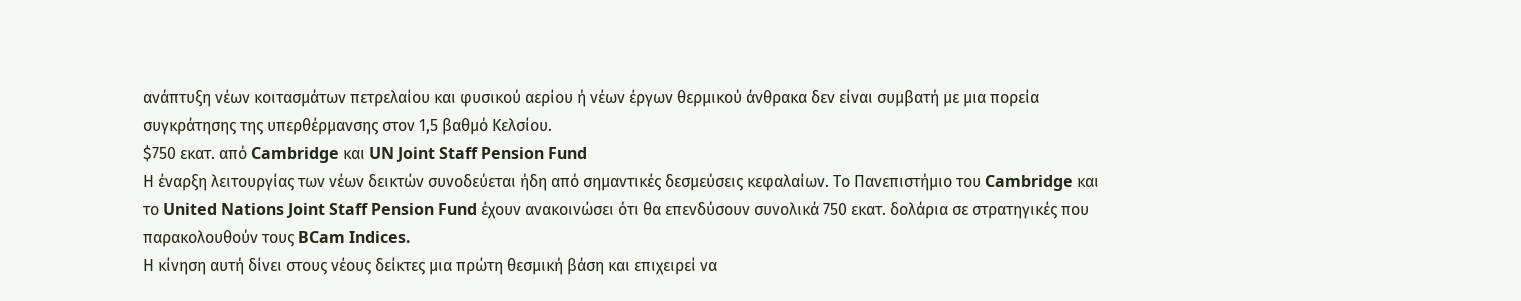ανάπτυξη νέων κοιτασμάτων πετρελαίου και φυσικού αερίου ή νέων έργων θερμικού άνθρακα δεν είναι συμβατή με μια πορεία συγκράτησης της υπερθέρμανσης στον 1,5 βαθμό Κελσίου.
$750 εκατ. από Cambridge και UN Joint Staff Pension Fund
Η έναρξη λειτουργίας των νέων δεικτών συνοδεύεται ήδη από σημαντικές δεσμεύσεις κεφαλαίων. Το Πανεπιστήμιο του Cambridge και το United Nations Joint Staff Pension Fund έχουν ανακοινώσει ότι θα επενδύσουν συνολικά 750 εκατ. δολάρια σε στρατηγικές που παρακολουθούν τους BCam Indices.
Η κίνηση αυτή δίνει στους νέους δείκτες μια πρώτη θεσμική βάση και επιχειρεί να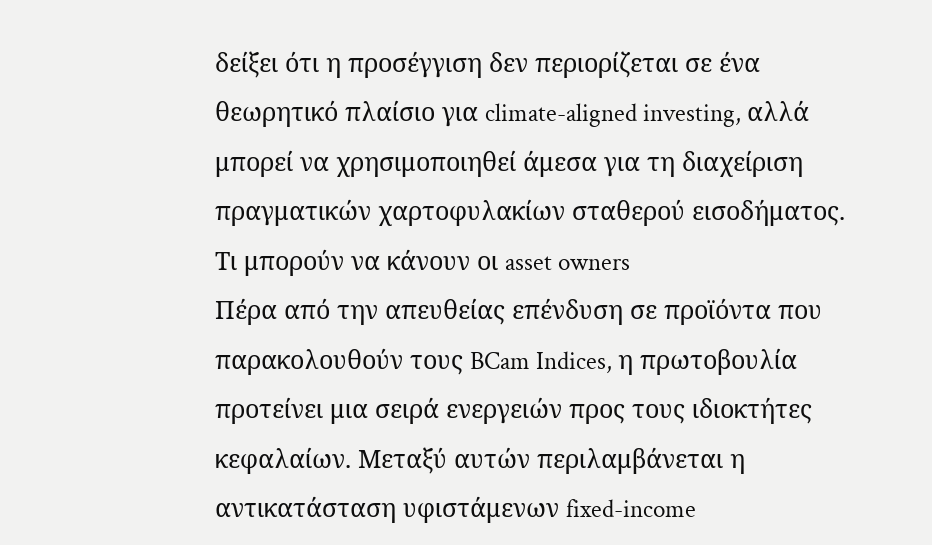δείξει ότι η προσέγγιση δεν περιορίζεται σε ένα θεωρητικό πλαίσιο για climate-aligned investing, αλλά μπορεί να χρησιμοποιηθεί άμεσα για τη διαχείριση πραγματικών χαρτοφυλακίων σταθερού εισοδήματος.
Τι μπορούν να κάνουν οι asset owners
Πέρα από την απευθείας επένδυση σε προϊόντα που παρακολουθούν τους BCam Indices, η πρωτοβουλία προτείνει μια σειρά ενεργειών προς τους ιδιοκτήτες κεφαλαίων. Μεταξύ αυτών περιλαμβάνεται η αντικατάσταση υφιστάμενων fixed-income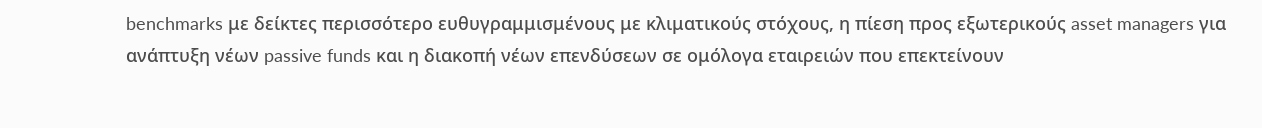benchmarks με δείκτες περισσότερο ευθυγραμμισμένους με κλιματικούς στόχους, η πίεση προς εξωτερικούς asset managers για ανάπτυξη νέων passive funds και η διακοπή νέων επενδύσεων σε ομόλογα εταιρειών που επεκτείνουν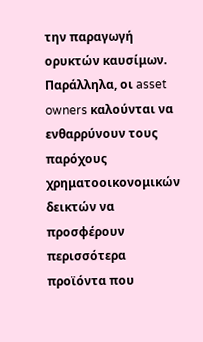την παραγωγή ορυκτών καυσίμων.
Παράλληλα, οι asset owners καλούνται να ενθαρρύνουν τους παρόχους χρηματοοικονομικών δεικτών να προσφέρουν περισσότερα προϊόντα που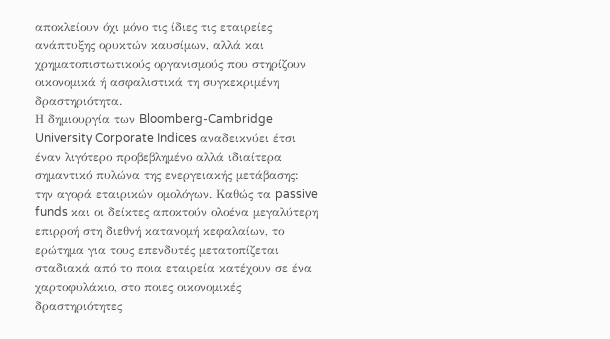αποκλείουν όχι μόνο τις ίδιες τις εταιρείες ανάπτυξης ορυκτών καυσίμων, αλλά και χρηματοπιστωτικούς οργανισμούς που στηρίζουν οικονομικά ή ασφαλιστικά τη συγκεκριμένη δραστηριότητα.
Η δημιουργία των Bloomberg-Cambridge University Corporate Indices αναδεικνύει έτσι έναν λιγότερο προβεβλημένο αλλά ιδιαίτερα σημαντικό πυλώνα της ενεργειακής μετάβασης: την αγορά εταιρικών ομολόγων. Καθώς τα passive funds και οι δείκτες αποκτούν ολοένα μεγαλύτερη επιρροή στη διεθνή κατανομή κεφαλαίων, το ερώτημα για τους επενδυτές μετατοπίζεται σταδιακά από το ποια εταιρεία κατέχουν σε ένα χαρτοφυλάκιο, στο ποιες οικονομικές δραστηριότητες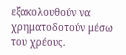εξακολουθούν να χρηματοδοτούν μέσω του χρέους.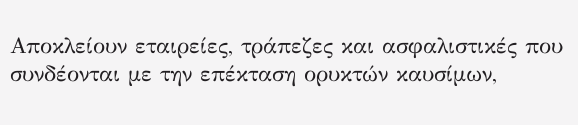Aποκλείουν εταιρείες, τράπεζες και ασφαλιστικές που συνδέονται με την επέκταση ορυκτών καυσίμων,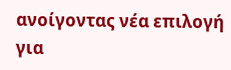ανοίγοντας νέα επιλογή για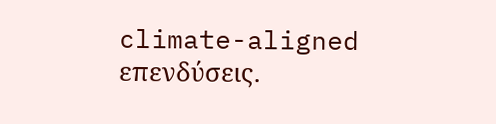climate-aligned επενδύσεις.